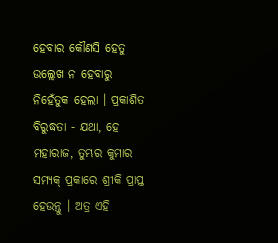ହେବାର କୌଣସି ହେତୁ ଉଲ୍ଲେଖ ନ ହେବାରୁ ନିହେଁତୁକ ହେଲା । ପ୍ରକାଶିତ ବିରୁଦ୍ଧତା - ଯଥା, ହେ ମହାରାଜ, ତୁମ୍ଭର କୁମାର ସମ୍ୟକ୍ ପ୍ରକାରେ ଶ୍ରୀକି ପ୍ରାପ୍ତ ହେଉନ୍ତୁ । ଅତ୍ର ଏହି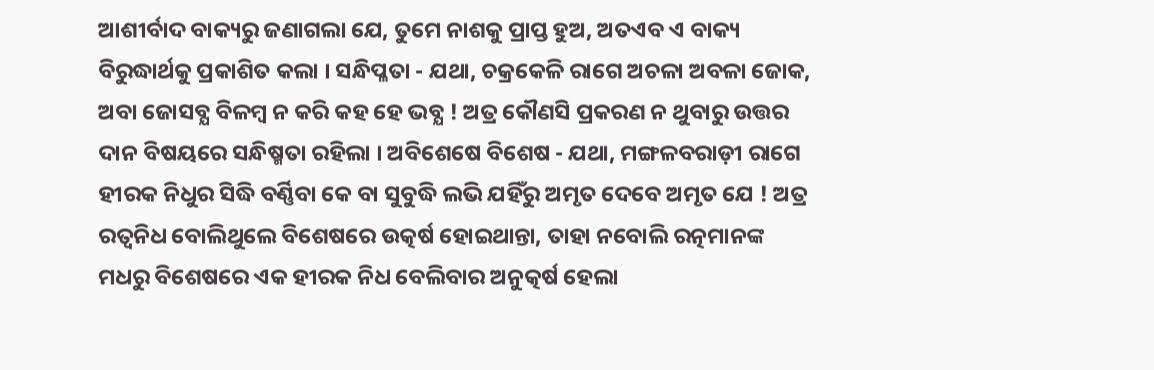ଆଶୀର୍ବାଦ ବାକ୍ୟରୁ ଜଣାଗଲା ଯେ, ତୁମେ ନାଶକୁ ପ୍ରାପ୍ତ ହୁଅ, ଅତଏବ ଏ ବାକ୍ୟ ବିରୁଦ୍ଧାର୍ଥକୁ ପ୍ରକାଶିତ କଲା । ସନ୍ଧିପ୍ଳତା - ଯଥା, ଚକ୍ରକେଳି ରାଗେ ଅଚଳା ଅବଳା ଜୋକ, ଅବା ଜୋସବ୍ଯ ବିଳମ୍ବ ନ କରି କହ ହେ ଭବ୍ଯ ! ଅତ୍ର କୌଣସି ପ୍ରକରଣ ନ ଥୁବାରୁ ଉତ୍ତର ଦାନ ବିଷୟରେ ସନ୍ଧିଷ୍ମତା ରହିଲା । ଅବିଶେଷେ ବିଶେଷ - ଯଥା, ମଙ୍ଗଳବରାଡ଼ୀ ରାଗେ ହୀରକ ନିଧୁର ସିଦ୍ଧି ବର୍ଣ୍ଣିବା କେ ବା ସୁବୁଦ୍ଧି ଲଭି ଯହିଁରୁ ଅମୃତ ଦେବେ ଅମୃତ ଯେ ! ଅତ୍ର ରତ୍ବନିଧ ବୋଲିଥୁଲେ ବିଶେଷରେ ଉତ୍କର୍ଷ ହୋଇଥାନ୍ତା, ତାହା ନବୋଲି ରତ୍ନମାନଙ୍କ ମଧରୁ ବିଶେଷରେ ଏକ ହୀରକ ନିଧ ବେଲିବାର ଅନୁତ୍କର୍ଷ ହେଲା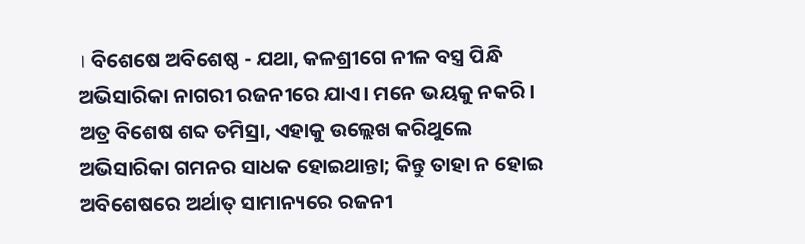। ବିଶେଷେ ଅବିଶେଷ୍ଠ - ଯଥା, କଳଶ୍ରୀଗେ ନୀଳ ବସ୍ତ୍ର ପିନ୍ଧି ଅଭିସାରିକା ନାଗରୀ ରଜନୀରେ ଯାଏ। ମନେ ଭୟକୁ ନକରି । ଅତ୍ର ବିଶେଷ ଶବ୍ଦ ତମିସ୍ରା, ଏହାକୁ ଉଲ୍ଲେଖ କରିଥୁଲେ ଅଭିସାରିକା ଗମନର ସାଧକ ହୋଇଥାନ୍ତା; କିନ୍ତୁ ତାହା ନ ହୋଇ ଅବିଶେଷରେ ଅର୍ଥାତ୍ ସାମାନ୍ୟରେ ରଜନୀ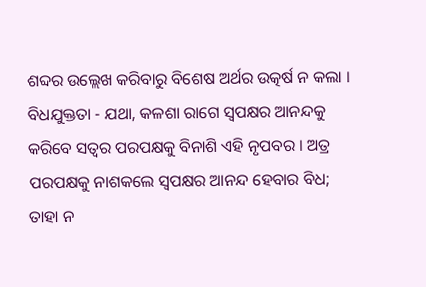ଶବ୍ଦର ଉଲ୍ଲେଖ କରିବାରୁ ବିଶେଷ ଅର୍ଥର ଉତ୍କର୍ଷ ନ କଲା । ବିଧଯୁକ୍ତତା - ଯଥା, କଳଶା ରାଗେ ସ୍ବପକ୍ଷର ଆନନ୍ଦକୁ କରିବେ ସତ୍ବର ପରପକ୍ଷକୁ ବିନାଶି ଏହି ନୃପବର । ଅତ୍ର ପରପକ୍ଷକୁ ନାଶକଲେ ସ୍ବପକ୍ଷର ଆନନ୍ଦ ହେବାର ବିଧ; ତାହା ନ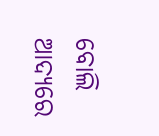ବୋଲି ଆଦ୍ଯରେ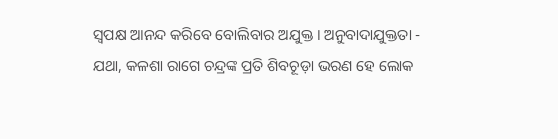ସ୍ବପକ୍ଷ ଆନନ୍ଦ କରିବେ ବୋଲିବାର ଅଯୁକ୍ତ । ଅନୁବାଦାଯୁକ୍ତତା - ଯଥା, କଳଶା ରାଗେ ଚନ୍ଦ୍ରଙ୍କ ପ୍ରତି ଶିବଚୂଡ଼ା ଭରଣ ହେ ଲୋକ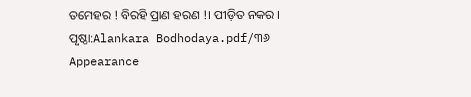ତମେହର ! ବିରହି ପ୍ରାଣ ହରଣ !। ପୀଡ଼ିତ ନକର ।
ପୃଷ୍ଠା:Alankara Bodhodaya.pdf/୩୬
Appearance